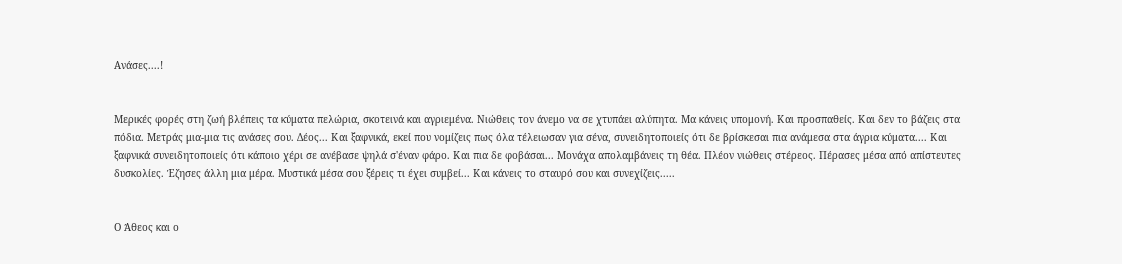Ανάσες....!


Μερικές φορές στη ζωή βλέπεις τα κύματα πελώρια, σκοτεινά και αγριεμένα. Νιώθεις τον άνεμο να σε χτυπάει αλύπητα. Μα κάνεις υπομονή. Και προσπαθείς. Και δεν το βάζεις στα πόδια. Μετράς μια-μια τις ανάσες σου. Δέος... Και ξαφνικά, εκεί που νομίζεις πως όλα τέλειωσαν για σένα, συνειδητοποιείς ότι δε βρίσκεσαι πια ανάμεσα στα άγρια κύματα.... Και ξαφνικά συνειδητοποιείς ότι κάποιο χέρι σε ανέβασε ψηλά σ'έναν φάρο. Και πια δε φοβάσαι... Μονάχα απολαμβάνεις τη θέα. Πλέον νιώθεις στέρεος. Πέρασες μέσα από απίστευτες δυσκολίες. Έζησες άλλη μια μέρα. Μυστικά μέσα σου ξέρεις τι έχει συμβεί... Και κάνεις το σταυρό σου και συνεχίζεις.....


Ο Άθεος και ο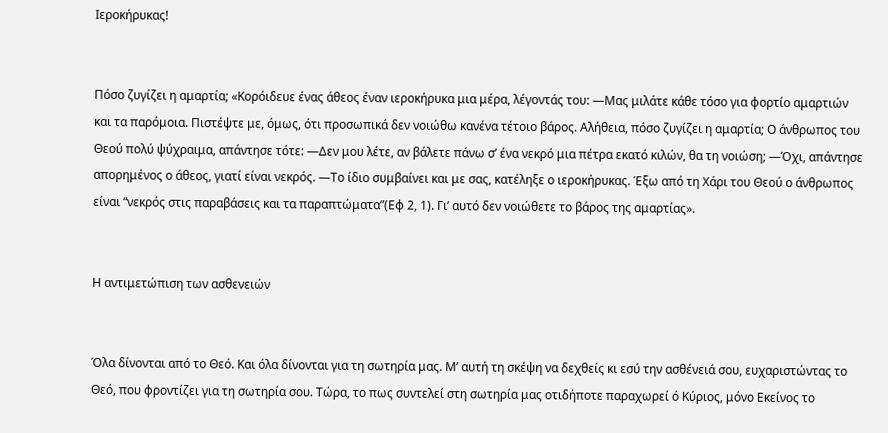Ιεροκήρυκας!


Πόσο ζυγίζει η αμαρτία; «Κορόιδευε ένας άθεος έναν ιεροκήρυκα μια μέρα, λέγοντάς του: —Μας μιλάτε κάθε τόσο για φορτίο αμαρτιών και τα παρόμοια. Πιστέψτε με, όμως, ότι προσωπικά δεν νοιώθω κανένα τέτοιο βάρος. Αλήθεια, πόσο ζυγίζει η αμαρτία; Ο άνθρωπος του Θεού πολύ ψύχραιμα, απάντησε τότε: —Δεν μου λέτε, αν βάλετε πάνω σ’ ένα νεκρό μια πέτρα εκατό κιλών, θα τη νοιώση; —Όχι, απάντησε απορημένος ο άθεος, γιατί είναι νεκρός. —Το ίδιο συμβαίνει και με σας, κατέληξε ο ιεροκήρυκας. Έξω από τη Χάρι του Θεού ο άνθρωπος είναι “νεκρός στις παραβάσεις και τα παραπτώματα”(Εφ 2, 1). Γι’ αυτό δεν νοιώθετε το βάρος της αμαρτίας».


Η αντιμετώπιση των ασθενειών


Όλα δίνονται από το Θεό. Και όλα δίνονται για τη σωτηρία μας. Μ’ αυτή τη σκέψη να δεχθείς κι εσύ την ασθένειά σου, ευχαριστώντας το Θεό, που φροντίζει για τη σωτηρία σου. Τώρα, το πως συντελεί στη σωτηρία μας οτιδήποτε παραχωρεί ό Κύριος, μόνο Εκείνος το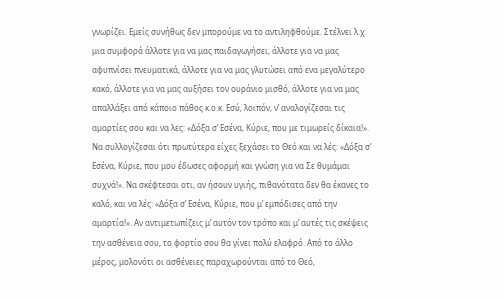γνωρίζει. Εμείς συνήθως δεν μπορούμε να το αντιληφθούμε. Στέλνει λ.χ. μια συμφορά άλλοτε για να μας παιδαγωγήσει, άλλοτε για να μας αφυπνίσει πνευματικά, άλλοτε για να μας γλυτώσει από ενα μεγαλύτερο κακό, άλλοτε για να μας αυξήσει τον ουράνιο μισθό, άλλοτε για να μας απαλλάξει από κάποιο πάθος κ.ο.κ. Εσύ, λοιπόν, ν’ αναλογίζεσαι τις αμαρτίες σου και να λες: «Δόξα σ’ Εσένα, Κύριε, που με τιμωρείς δίκαια!». Να συλλογίζεσαι ότι πρωτύτερα είχες ξεχάσει το Θεό και να λές: «Δόξα σ’ Εσένα, Κύριε, που μου έδωσες αφορμή και γνώση για να Σε θυμάμαι συχνά!». Να σκέφτεσαι οτι, αν ήσουν υγιής, πιθανότατα δεν θα έκανες το καλό, και να λές: «Δόξα σ’ Εσένα, Κύριε, που μ’ εμπόδισες από την αμαρτία!». Αν αντιμετωπίζεις μ’ αυτόν τον τρόπο και μ’ αυτές τις σκέψεις την ασθένεια σου, το φορτίο σου θα γίνει πολύ ελαφρό. Από το άλλο μέρος, μολονότι οι ασθένειες παραχωρούνται από το Θεό,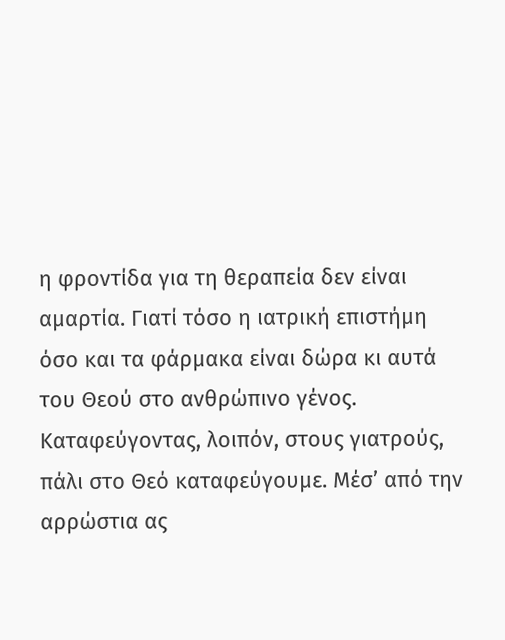η φροντίδα για τη θεραπεία δεν είναι αμαρτία. Γιατί τόσο η ιατρική επιστήμη όσο και τα φάρμακα είναι δώρα κι αυτά του Θεού στο ανθρώπινο γένος. Καταφεύγοντας, λοιπόν, στους γιατρούς, πάλι στο Θεό καταφεύγουμε. Μέσ’ από την αρρώστια ας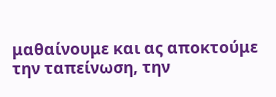μαθαίνουμε και ας αποκτούμε την ταπείνωση, την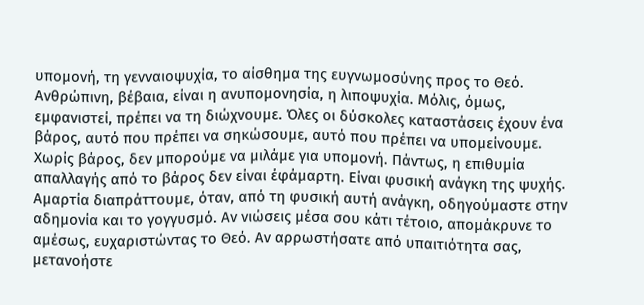υπομονή, τη γενναιοψυχία, το αίσθημα της ευγνωμοσύνης προς το Θεό. Ανθρώπινη, βέβαια, είναι η ανυπομονησία, η λιποψυχία. Μόλις, όμως, εμφανιστεί, πρέπει να τη διώχνουμε. Όλες οι δύσκολες καταστάσεις έχουν ένα βάρος, αυτό που πρέπει να σηκώσουμε, αυτό που πρέπει να υπομείνουμε. Χωρίς βάρος, δεν μπορούμε να μιλάμε για υπομονή. Πάντως, η επιθυμία απαλλαγής από το βάρος δεν είναι έφάμαρτη. Είναι φυσική ανάγκη της ψυχής. Αμαρτία διαπράττουμε, όταν, από τη φυσική αυτή ανάγκη, οδηγούμαστε στην αδημονία και το γογγυσμό. Αν νιώσεις μέσα σου κάτι τέτοιο, απομάκρυνε το αμέσως, ευχαριστώντας το Θεό. Αν αρρωστήσατε από υπαιτιότητα σας, μετανοήστε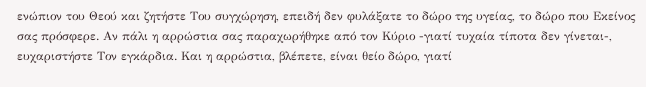ενώπιον του Θεού και ζητήστε Του συγχώρηση, επειδή δεν φυλάξατε το δώρο της υγείας, το δώρο που Εκείνος σας πρόσφερε. Αν πάλι η αρρώστια σας παραχωρήθηκε από τον Κύριο -γιατί τυχαία τίποτα δεν γίνεται-, ευχαριστήστε Τον εγκάρδια. Και η αρρώστια, βλέπετε, είναι θείο δώρο, γιατί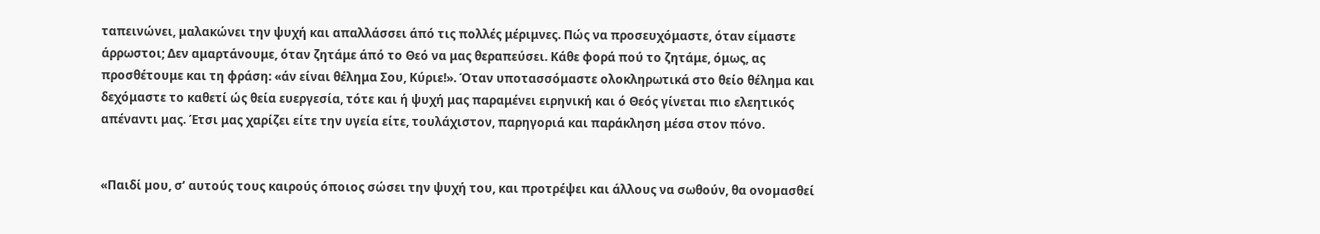ταπεινώνει, μαλακώνει την ψυχή και απαλλάσσει άπό τις πολλές μέριμνες. Πώς να προσευχόμαστε, όταν είμαστε άρρωστοι; Δεν αμαρτάνουμε, όταν ζητάμε άπό το Θεό να μας θεραπεύσει. Κάθε φορά πού το ζητάμε, όμως, ας προσθέτουμε και τη φράση: «άν είναι θέλημα Σου, Κύριε!». Όταν υποτασσόμαστε ολοκληρωτικά στο θείο θέλημα και δεχόμαστε το καθετί ώς θεία ευεργεσία, τότε και ή ψυχή μας παραμένει ειρηνική και ό Θεός γίνεται πιο ελεητικός απέναντι μας. Έτσι μας χαρίζει είτε την υγεία είτε, τουλάχιστον, παρηγοριά και παράκληση μέσα στον πόνο.


«Παιδί µου, σ’ αυτούς τους καιρούς όποιος σώσει την ψυχή του, και προτρέψει και άλλους να σωθούν, θα ονοµασθεί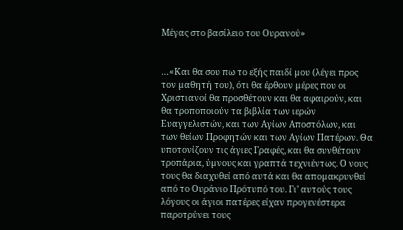Μέγας στο βασίλειο του Ουρανού»


…«Και θα σου πω το εξής παιδί µου (λέγει προς τον µαθητή του), ότι θα έρθουν µέρες που οι Χριστιανοί θα προσθέτουν και θα αφαιρούν, και θα τροποποιούν τα βιβλία των ιερών Ευαγγελιστών, και των Αγίων Αποστόλων, και των θείων Προφητών και των Αγίων Πατέρων. Θα υποτονίζουν τις άγιες Γραφές, και θα συνθέτουν τροπάρια, ύµνους και γραπτά τεχνιέντως. Ο νους τους θα διαχυθεί από αυτά και θα αποµακρυνθεί από το Ουράνιο Πρότυπό του. Γι’ αυτούς τους λόγους οι άγιοι πατέρες είχαν προγενέστερα παροτρύνει τους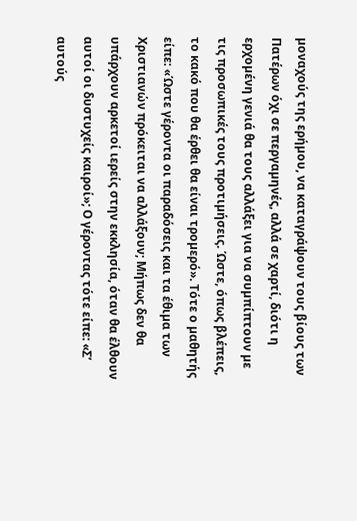µοναχούς της ερήµου, να καταγράψουν τους βίους των Πατέρων όχι σε περγαµηνές, αλλά σε χαρτί, διότι η ερχοµένη γενιά θα τους αλλάξει για να συµπίπτουν µε τις προσωπικές τους προτιµήσεις. Ώστε, όπως βλέπεις, το κακό που θα έρθει θα είναι τροµερό». Τότε ο µαθητής είπε: «Ώστε γέροντα οι παραδόσεις και τα έθιµα των Χριστιανών πρόκειται να αλλάξουν; Μήπως δεν θα υπάρχουν αρκετοί ιερείς στην εκκλησία, όταν θα έλθουν αυτοί οι δυστυχείς καιροί»; Ο γέροντας τότε είπε: «Σ’ αυτούς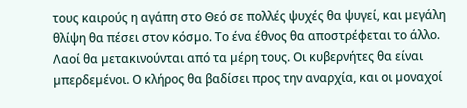τους καιρούς η αγάπη στο Θεό σε πολλές ψυχές θα ψυγεί, και µεγάλη θλίψη θα πέσει στον κόσµο. Το ένα έθνος θα αποστρέφεται το άλλο. Λαοί θα µετακινούνται από τα µέρη τους. Οι κυβερνήτες θα είναι µπερδεµένοι. Ο κλήρος θα βαδίσει προς την αναρχία, και οι µοναχοί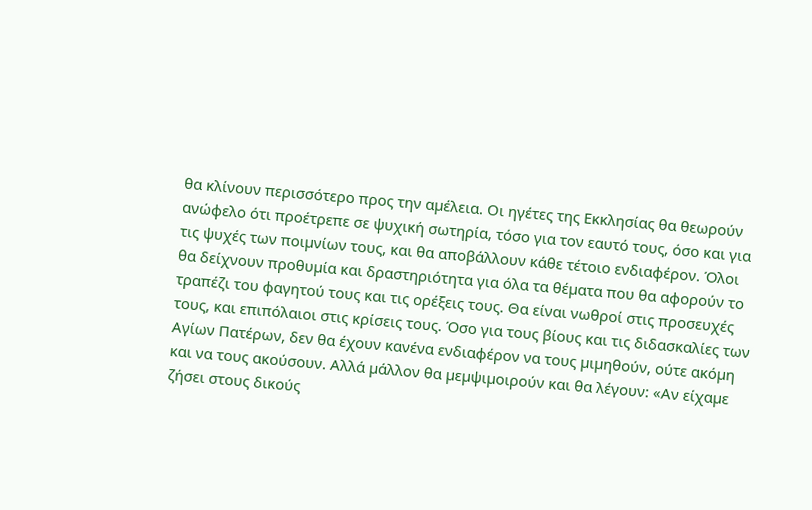θα κλίνουν περισσότερο προς την αµέλεια. Οι ηγέτες της Εκκλησίας θα θεωρούν ανώφελο ότι προέτρεπε σε ψυχική σωτηρία, τόσο για τον εαυτό τους, όσο και για τις ψυχές των ποιµνίων τους, και θα αποβάλλουν κάθε τέτοιο ενδιαφέρον. Όλοι θα δείχνουν προθυµία και δραστηριότητα για όλα τα θέµατα που θα αφορούν το τραπέζι του φαγητού τους και τις ορέξεις τους. Θα είναι νωθροί στις προσευχές τους, και επιπόλαιοι στις κρίσεις τους. Όσο για τους βίους και τις διδασκαλίες των Αγίων Πατέρων, δεν θα έχουν κανένα ενδιαφέρον να τους µιµηθούν, ούτε ακόµη και να τους ακούσουν. Αλλά µάλλον θα µεµψιµοιρούν και θα λέγουν: «Αν είχαµε ζήσει στους δικούς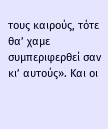τους καιρούς, τότε θα’ χαµε συµπεριφερθεί σαν κι’ αυτούς». Και οι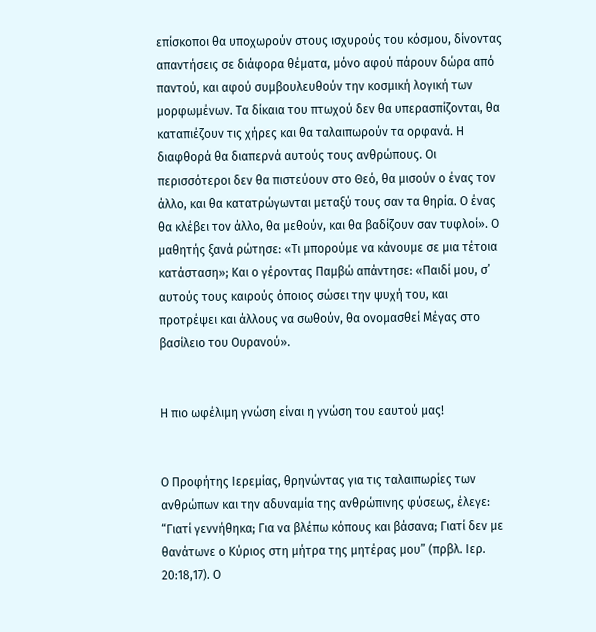επίσκοποι θα υποχωρούν στους ισχυρούς του κόσµου, δίνοντας απαντήσεις σε διάφορα θέµατα, µόνο αφού πάρουν δώρα από παντού, και αφού συµβουλευθούν την κοσµική λογική των µορφωµένων. Τα δίκαια του πτωχού δεν θα υπερασπίζονται, θα καταπιέζουν τις χήρες και θα ταλαιπωρούν τα ορφανά. Η διαφθορά θα διαπερνά αυτούς τους ανθρώπους. Οι περισσότεροι δεν θα πιστεύουν στο Θεό, θα µισούν ο ένας τον άλλο, και θα κατατρώγωνται µεταξύ τους σαν τα θηρία. Ο ένας θα κλέβει τον άλλο, θα µεθούν, και θα βαδίζουν σαν τυφλοί». Ο µαθητής ξανά ρώτησε: «Τι µπορούµε να κάνουµε σε µια τέτοια κατάσταση»; Και ο γέροντας Παµβώ απάντησε: «Παιδί µου, σ’ αυτούς τους καιρούς όποιος σώσει την ψυχή του, και προτρέψει και άλλους να σωθούν, θα ονοµασθεί Μέγας στο βασίλειο του Ουρανού».


Η πιο ωφέλιμη γνώση είναι η γνώση του εαυτού μας!


Ο Προφήτης Ιερεμίας, θρηνώντας για τις ταλαιπωρίες των ανθρώπων και την αδυναμία της ανθρώπινης φύσεως, έλεγε: “Γιατί γεννήθηκα; Για να βλέπω κόπους και βάσανα; Γιατί δεν με θανάτωνε ο Κύριος στη μήτρα της μητέρας μου” (πρβλ. Ιερ. 20:18,17). Ο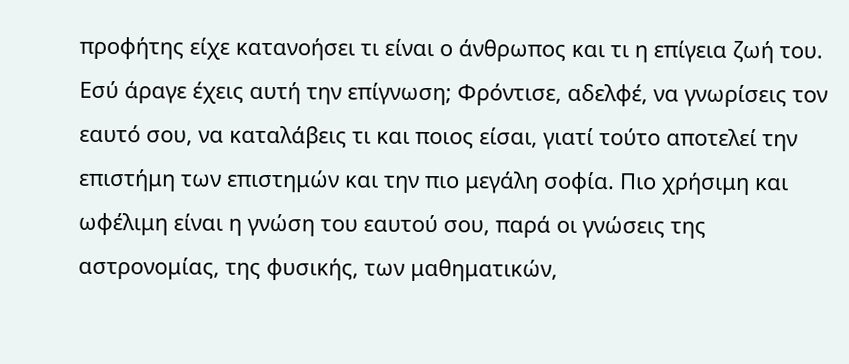προφήτης είχε κατανοήσει τι είναι ο άνθρωπος και τι η επίγεια ζωή του. Εσύ άραγε έχεις αυτή την επίγνωση; Φρόντισε, αδελφέ, να γνωρίσεις τον εαυτό σου, να καταλάβεις τι και ποιος είσαι, γιατί τούτο αποτελεί την επιστήμη των επιστημών και την πιο μεγάλη σοφία. Πιο χρήσιμη και ωφέλιμη είναι η γνώση του εαυτού σου, παρά οι γνώσεις της αστρονομίας, της φυσικής, των μαθηματικών,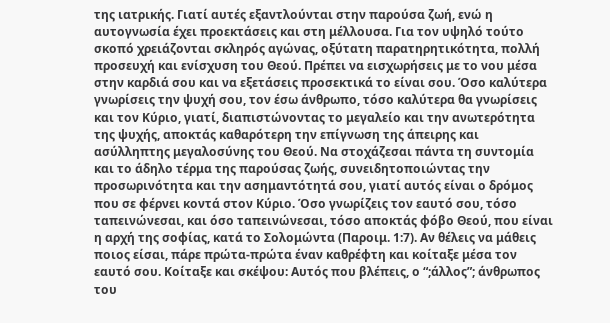της ιατρικής. Γιατί αυτές εξαντλούνται στην παρούσα ζωή, ενώ η αυτογνωσία έχει προεκτάσεις και στη μέλλουσα. Για τον υψηλό τούτο σκοπό χρειάζονται σκληρός αγώνας, οξύτατη παρατηρητικότητα, πολλή προσευχή και ενίσχυση του Θεού. Πρέπει να εισχωρήσεις με το νου μέσα στην καρδιά σου και να εξετάσεις προσεκτικά το είναι σου. Όσο καλύτερα γνωρίσεις την ψυχή σου, τον έσω άνθρωπο, τόσο καλύτερα θα γνωρίσεις και τον Κύριο, γιατί, διαπιστώνοντας το μεγαλείο και την ανωτερότητα της ψυχής, αποκτάς καθαρότερη την επίγνωση της άπειρης και ασύλληπτης μεγαλοσύνης του Θεού. Να στοχάζεσαι πάντα τη συντομία και το άδηλο τέρμα της παρούσας ζωής, συνειδητοποιώντας την προσωρινότητα και την ασημαντότητά σου, γιατί αυτός είναι ο δρόμος που σε φέρνει κοντά στον Κύριο. Όσο γνωρίζεις τον εαυτό σου, τόσο ταπεινώνεσαι, και όσο ταπεινώνεσαι, τόσο αποκτάς φόβο Θεού, που είναι η αρχή της σοφίας, κατά το Σολομώντα (Παροιμ. 1:7). Αν θέλεις να μάθεις ποιος είσαι, πάρε πρώτα-πρώτα έναν καθρέφτη και κοίταξε μέσα τον εαυτό σου. Κοίταξε και σκέψου: Αυτός που βλέπεις, ο “;άλλος”; άνθρωπος του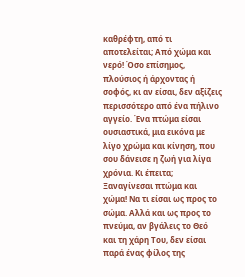καθρέφτη, από τι αποτελείται; Από χώμα και νερό! Όσο επίσημος, πλούσιος ή άρχοντας ή σοφός, κι αν είσαι, δεν αξίζεις περισσότερο από ένα πήλινο αγγείο. Ένα πτώμα είσαι ουσιαστικά, μια εικόνα με λίγο χρώμα και κίνηση, που σου δάνεισε η ζωή για λίγα χρόνια. Κι έπειτα; Ξαναγίνεσαι πτώμα και χώμα! Να τι είσαι ως προς το σώμα. Αλλά και ως προς το πνεύμα, αν βγάλεις το Θεό και τη χάρη Του, δεν είσαι παρά ένας φίλος της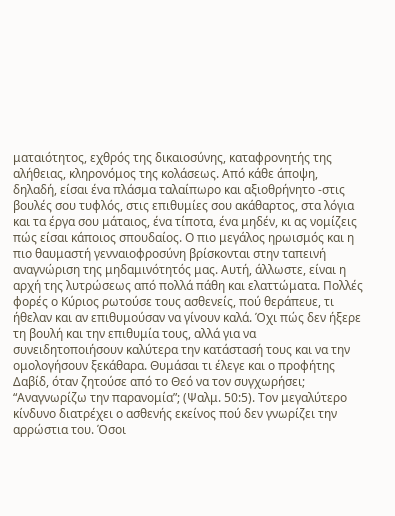ματαιότητος, εχθρός της δικαιοσύνης, καταφρονητής της αλήθειας, κληρονόμος της κολάσεως. Από κάθε άποψη, δηλαδή, είσαι ένα πλάσμα ταλαίπωρο και αξιοθρήνητο -στις βουλές σου τυφλός, στις επιθυμίες σου ακάθαρτος, στα λόγια και τα έργα σου μάταιος, ένα τίποτα, ένα μηδέν, κι ας νομίζεις πώς είσαι κάποιος σπουδαίος. Ο πιο μεγάλος ηρωισμός και η πιο θαυμαστή γενναιοφροσύνη βρίσκονται στην ταπεινή αναγνώριση της μηδαμινότητός μας. Αυτή, άλλωστε, είναι η αρχή της λυτρώσεως από πολλά πάθη και ελαττώματα. Πολλές φορές ο Κύριος ρωτούσε τους ασθενείς, πού θεράπευε, τι ήθελαν και αν επιθυμούσαν να γίνουν καλά. Όχι πώς δεν ήξερε τη βουλή και την επιθυμία τους, αλλά για να συνειδητοποιήσουν καλύτερα την κατάστασή τους και να την ομολογήσουν ξεκάθαρα. Θυμάσαι τι έλεγε και ο προφήτης Δαβίδ, όταν ζητούσε από το Θεό να τον συγχωρήσει; “Αναγνωρίζω την παρανομία”; (Ψαλμ. 50:5). Τον μεγαλύτερο κίνδυνο διατρέχει ο ασθενής εκείνος πού δεν γνωρίζει την αρρώστια του. Όσοι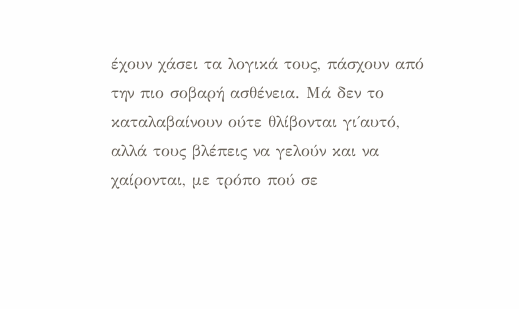έχουν χάσει τα λογικά τους, πάσχουν από την πιο σοβαρή ασθένεια. Μά δεν το καταλαβαίνουν ούτε θλίβονται γι΄αυτό, αλλά τους βλέπεις να γελούν και να χαίρονται, με τρόπο πού σε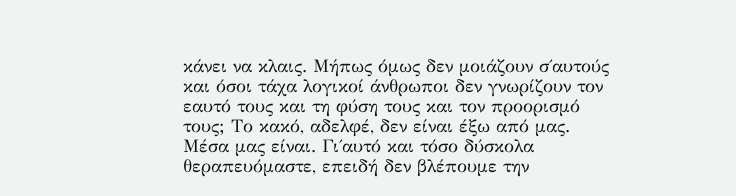κάνει να κλαις. Μήπως όμως δεν μοιάζουν σ΄αυτούς και όσοι τάχα λογικοί άνθρωποι δεν γνωρίζουν τον εαυτό τους και τη φύση τους και τον προορισμό τους; Το κακό, αδελφέ, δεν είναι έξω από μας. Μέσα μας είναι. Γι΄αυτό και τόσο δύσκολα θεραπευόμαστε, επειδή δεν βλέπουμε την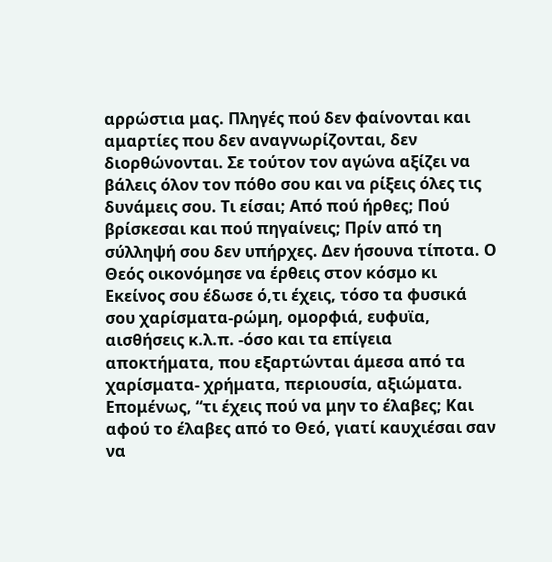αρρώστια μας. Πληγές πού δεν φαίνονται και αμαρτίες που δεν αναγνωρίζονται, δεν διορθώνονται. Σε τούτον τον αγώνα αξίζει να βάλεις όλον τον πόθο σου και να ρίξεις όλες τις δυνάμεις σου. Τι είσαι; Από πού ήρθες; Πού βρίσκεσαι και πού πηγαίνεις; Πρίν από τη σύλληψή σου δεν υπήρχες. Δεν ήσουνα τίποτα. Ο Θεός οικονόμησε να έρθεις στον κόσμο κι Εκείνος σου έδωσε ό,τι έχεις, τόσο τα φυσικά σου χαρίσματα-ρώμη, ομορφιά, ευφυϊα, αισθήσεις κ.λ.π. -όσο και τα επίγεια αποκτήματα, που εξαρτώνται άμεσα από τα χαρίσματα- χρήματα, περιουσία, αξιώματα. Επομένως, “τι έχεις πού να μην το έλαβες; Και αφού το έλαβες από το Θεό, γιατί καυχιέσαι σαν να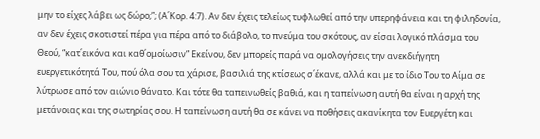μην το είχες λάβει ως δώρο;”; (Α΄Κορ. 4:7). Αν δεν έχεις τελείως τυφλωθεί από την υπερηφάνεια και τη φιληδονία, αν δεν έχεις σκοτιστεί πέρα για πέρα από το διάβολο, το πνεύμα του σκότους, αν είσαι λογικό πλάσμα του Θεού, “κατ΄εικόνα και καθ΄ομοίωσιν” Εκείνου, δεν μπορείς παρά να ομολογήσεις την ανεκδιήγητη ευεργετικότητά Του, πού όλα σου τα χάρισε, βασιλιά της κτίσεως σ΄έκανε, αλλά και με το ίδιο Του το Αίμα σε λύτρωσε από τον αιώνιο θάνατο. Και τότε θα ταπεινωθείς βαθιά, και η ταπείνωση αυτή θα είναι η αρχή της μετάνοιας και της σωτηρίας σου. Η ταπείνωση αυτή θα σε κάνει να ποθήσεις ακανίκητα τον Ευεργέτη και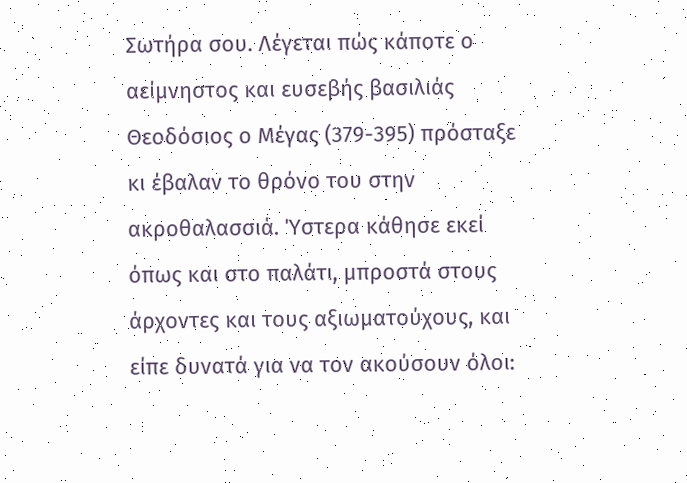Σωτήρα σου. Λέγεται πώς κάποτε ο αείμνηστος και ευσεβής βασιλιάς Θεοδόσιος ο Μέγας (379-395) πρόσταξε κι έβαλαν το θρόνο του στην ακροθαλασσιά. Ύστερα κάθησε εκεί όπως και στο παλάτι, μπροστά στους άρχοντες και τους αξιωματούχους, και είπε δυνατά για να τον ακούσουν όλοι: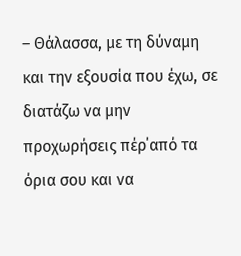– Θάλασσα, με τη δύναμη και την εξουσία που έχω, σε διατάζω να μην προχωρήσεις πέρ΄από τα όρια σου και να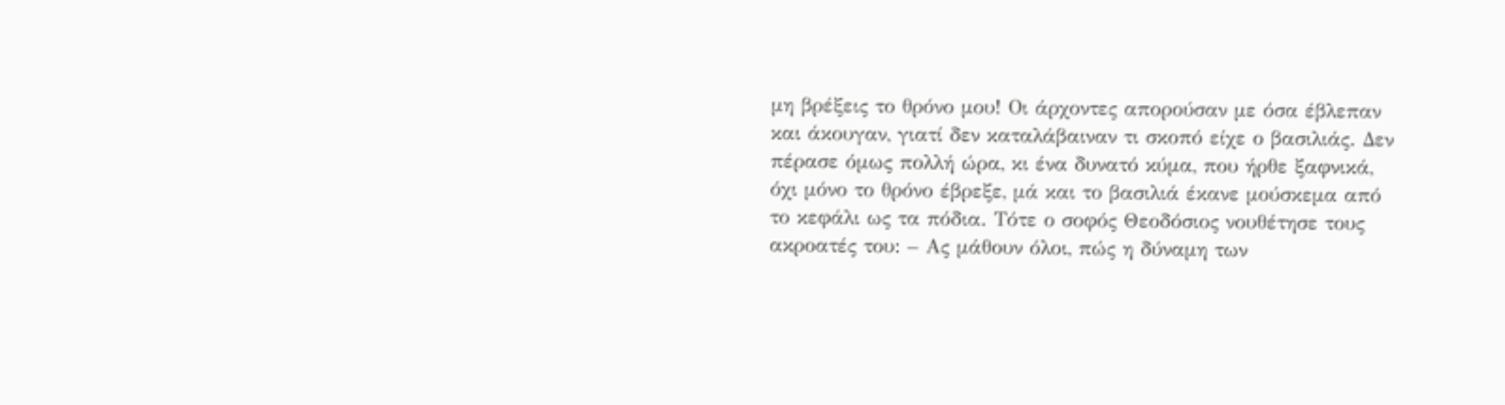μη βρέξεις το θρόνο μου! Οι άρχοντες απορούσαν με όσα έβλεπαν και άκουγαν, γιατί δεν καταλάβαιναν τι σκοπό είχε ο βασιλιάς. Δεν πέρασε όμως πολλή ώρα, κι ένα δυνατό κύμα, που ήρθε ξαφνικά, όχι μόνο το θρόνο έβρεξε, μά και το βασιλιά έκανε μούσκεμα από το κεφάλι ως τα πόδια. Τότε ο σοφός Θεοδόσιος νουθέτησε τους ακροατές του: – Ας μάθουν όλοι, πώς η δύναμη των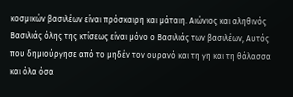κοσμικών βασιλέων είναι πρόσκαιρη και μάταιη. Αιώνιος και αληθινός Βασιλιάς όλης της κτίσεως είναι μόνο ο Βασιλιάς των βασιλέων, Αυτός που δημιούργησε από το μηδέν τον ουρανό και τη γη και τη θάλασσα και όλα όσα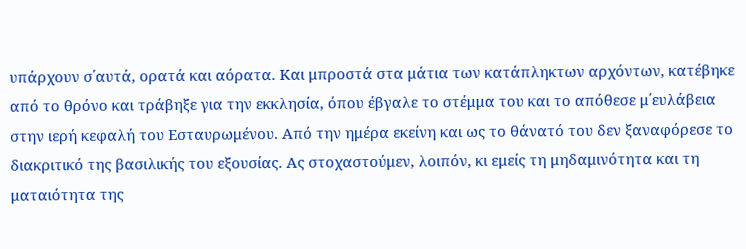υπάρχουν σ΄αυτά, ορατά και αόρατα. Και μπροστά στα μάτια των κατάπληκτων αρχόντων, κατέβηκε από το θρόνο και τράβηξε για την εκκλησία, όπου έβγαλε το στέμμα του και το απόθεσε μ΄ευλάβεια στην ιερή κεφαλή του Εσταυρωμένου. Από την ημέρα εκείνη και ως το θάνατό του δεν ξαναφόρεσε το διακριτικό της βασιλικής του εξουσίας. Ας στοχαστούμεν, λοιπόν, κι εμείς τη μηδαμινότητα και τη ματαιότητα της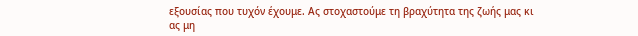εξουσίας που τυχόν έχουμε. Ας στοχαστούμε τη βραχύτητα της ζωής μας κι ας μη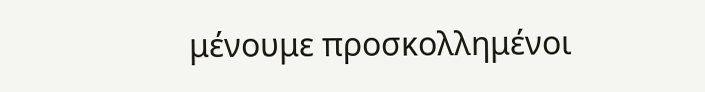μένουμε προσκολλημένοι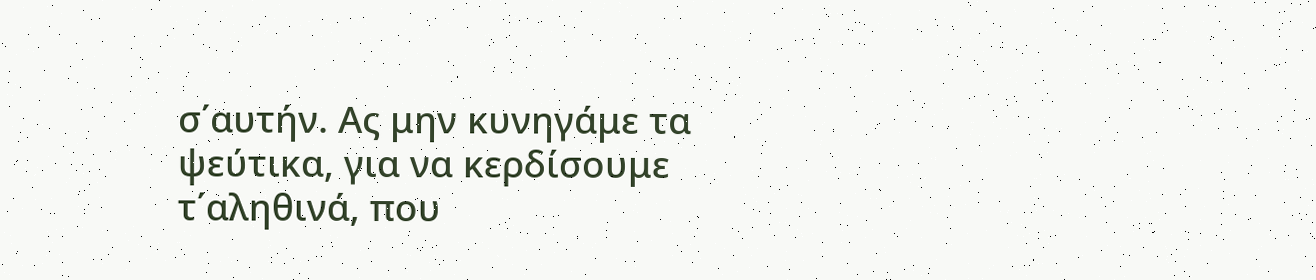σ΄αυτήν. Ας μην κυνηγάμε τα ψεύτικα, για να κερδίσουμε τ΄αληθινά, που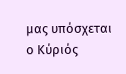μας υπόσχεται ο Κύριός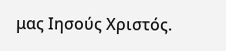μας Ιησούς Χριστός.